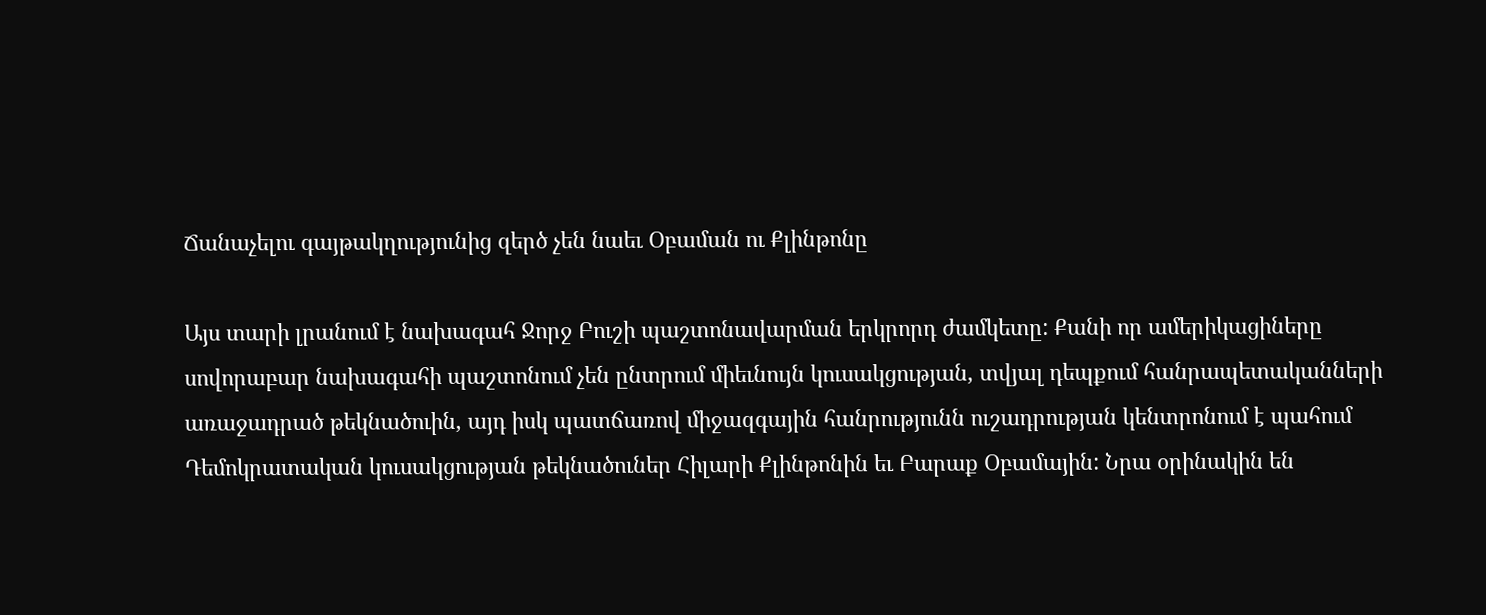Ճանաչելու գայթակղությունից զերծ չեն նաեւ Օբաման ու Քլինթոնը

Այս տարի լրանում է նախագահ Ջորջ Բուշի պաշտոնավարման երկրորդ ժամկետը: Քանի որ ամերիկացիները սովորաբար նախագահի պաշտոնում չեն ընտրում միեւնույն կուսակցության, տվյալ դեպքում հանրապետականների առաջադրած թեկնածուին, այդ իսկ պատճառով միջազգային հանրությունն ուշադրության կենտրոնում է պահում Դեմոկրատական կուսակցության թեկնածուներ Հիլարի Քլինթոնին եւ Բարաք Օբամային: Նրա օրինակին են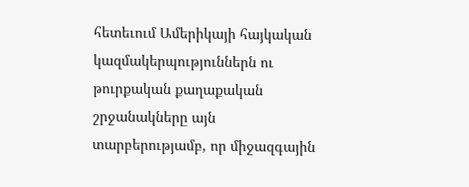հետեւում Ամերիկայի հայկական կազմակերպություններն ու թուրքական քաղաքական շրջանակները այն տարբերությամբ, որ միջազգային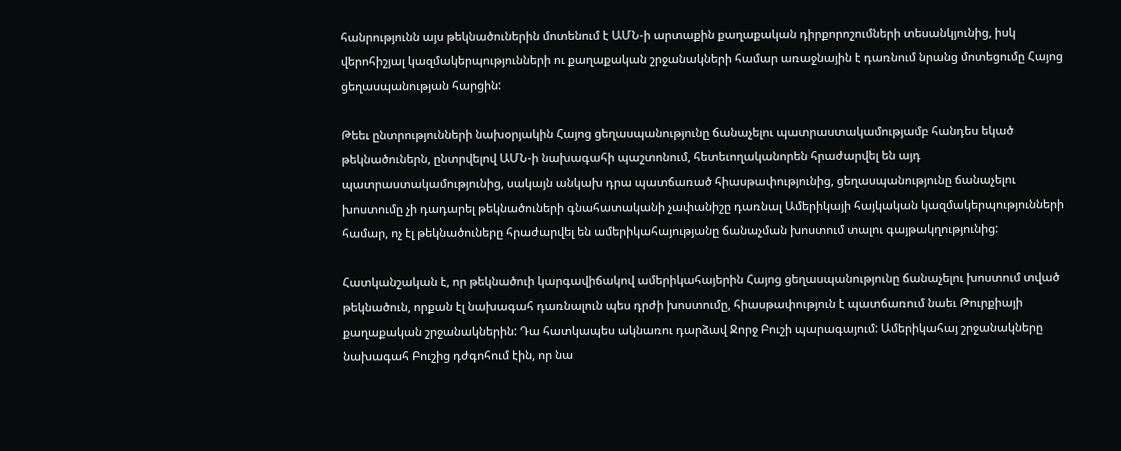հանրությունն այս թեկնածուներին մոտենում է ԱՄՆ-ի արտաքին քաղաքական դիրքորոշումների տեսանկյունից, իսկ վերոհիշյալ կազմակերպությունների ու քաղաքական շրջանակների համար առաջնային է դառնում նրանց մոտեցումը Հայոց ցեղասպանության հարցին:

Թեեւ ընտրությունների նախօրյակին Հայոց ցեղասպանությունը ճանաչելու պատրաստակամությամբ հանդես եկած թեկնածուներն, ընտրվելով ԱՄՆ-ի նախագահի պաշտոնում, հետեւողականորեն հրաժարվել են այդ պատրաստակամությունից, սակայն անկախ դրա պատճառած հիասթափությունից, ցեղասպանությունը ճանաչելու խոստումը չի դադարել թեկնածուների գնահատականի չափանիշը դառնալ Ամերիկայի հայկական կազմակերպությունների համար, ոչ էլ թեկնածուները հրաժարվել են ամերիկահայությանը ճանաչման խոստում տալու գայթակղությունից:

Հատկանշական է, որ թեկնածուի կարգավիճակով ամերիկահայերին Հայոց ցեղասպանությունը ճանաչելու խոստում տված թեկնածուն, որքան էլ նախագահ դառնալուն պես դրժի խոստումը, հիասթափություն է պատճառում նաեւ Թուրքիայի քաղաքական շրջանակներին: Դա հատկապես ակնառու դարձավ Ջորջ Բուշի պարագայում: Ամերիկահայ շրջանակները նախագահ Բուշից դժգոհում էին, որ նա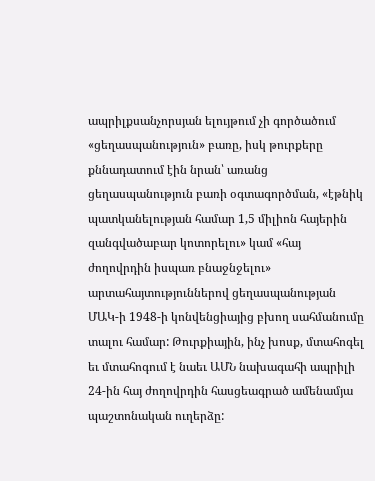ապրիլքսանչորսյան ելույթում չի գործածում «ցեղասպանություն» բառը, իսկ թուրքերը քննադատում էին նրան՝ առանց ցեղասպանություն բառի օգտագործման, «էթնիկ պատկանելության համար 1,5 միլիոն հայերին զանգվածաբար կոտորելու» կամ «հայ ժողովրդին իսպառ բնաջնջելու» արտահայտություններով ցեղասպանության ՄԱԿ-ի 1948-ի կոնվենցիայից բխող սահմանումը տալու համար: Թուրքիային, ինչ խոսք, մտահոգել եւ մտահոգում է նաեւ ԱՄՆ նախագահի ապրիլի 24-ին հայ ժողովրդին հասցեագրած ամենամյա պաշտոնական ուղերձը: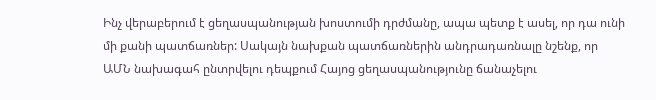Ինչ վերաբերում է ցեղասպանության խոստումի դրժմանը, ապա պետք է ասել, որ դա ունի մի քանի պատճառներ: Սակայն նախքան պատճառներին անդրադառնալը նշենք, որ ԱՄՆ նախագահ ընտրվելու դեպքում Հայոց ցեղասպանությունը ճանաչելու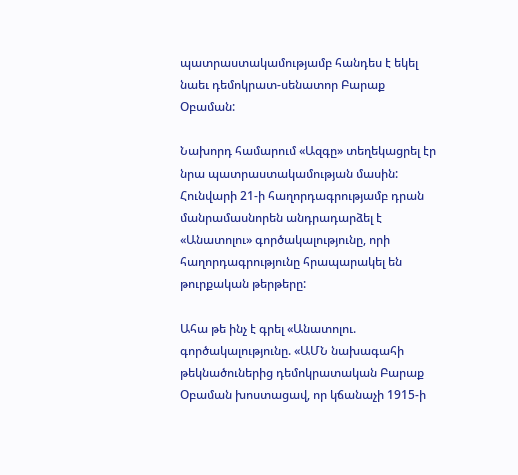պատրաստակամությամբ հանդես է եկել նաեւ դեմոկրատ-սենատոր Բարաք Օբաման:

Նախորդ համարում «Ազգը» տեղեկացրել էր նրա պատրաստակամության մասին: Հունվարի 21-ի հաղորդագրությամբ դրան մանրամասնորեն անդրադարձել է «Անատոլու» գործակալությունը, որի հաղորդագրությունը հրապարակել են թուրքական թերթերը:

Ահա թե ինչ է գրել «Անատոլու. գործակալությունը. «ԱՄՆ նախագահի թեկնածուներից դեմոկրատական Բարաք Օբաման խոստացավ, որ կճանաչի 1915-ի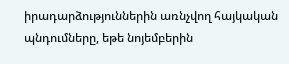իրադարձություններին առնչվող հայկական պնդումները, եթե նոյեմբերին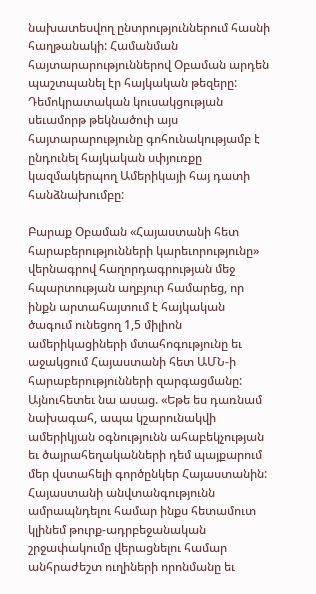նախատեսվող ընտրություններում հասնի հաղթանակի: Համանման հայտարարություններով Օբաման արդեն պաշտպանել էր հայկական թեզերը: Դեմոկրատական կուսակցության սեւամորթ թեկնածուի այս հայտարարությունը գոհունակությամբ է ընդունել հայկական սփյուռքը կազմակերպող Ամերիկայի հայ դատի հանձնախումբը:

Բարաք Օբաման «Հայաստանի հետ հարաբերությունների կարեւորությունը» վերնագրով հաղորդագրության մեջ հպարտության աղբյուր համարեց, որ ինքն արտահայտում է հայկական ծագում ունեցող 1,5 միլիոն ամերիկացիների մտահոգությունը եւ աջակցում Հայաստանի հետ ԱՄՆ-ի հարաբերությունների զարգացմանը: Այնուհետեւ նա ասաց. «Եթե ես դառնամ նախագահ, ապա կշարունակվի ամերիկյան օգնությունն ահաբեկչության եւ ծայրահեղականների դեմ պայքարում մեր վստահելի գործընկեր Հայաստանին: Հայաստանի անվտանգությունն ամրապնդելու համար ինքս հետամուտ կլինեմ թուրք-ադրբեջանական շրջափակումը վերացնելու համար անհրաժեշտ ուղիների որոնմանը եւ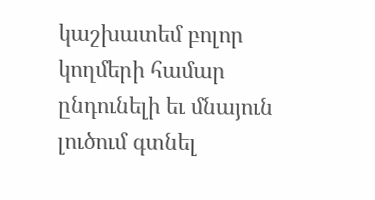կաշխատեմ բոլոր կողմերի համար ընդունելի եւ մնայուն լուծում գտնել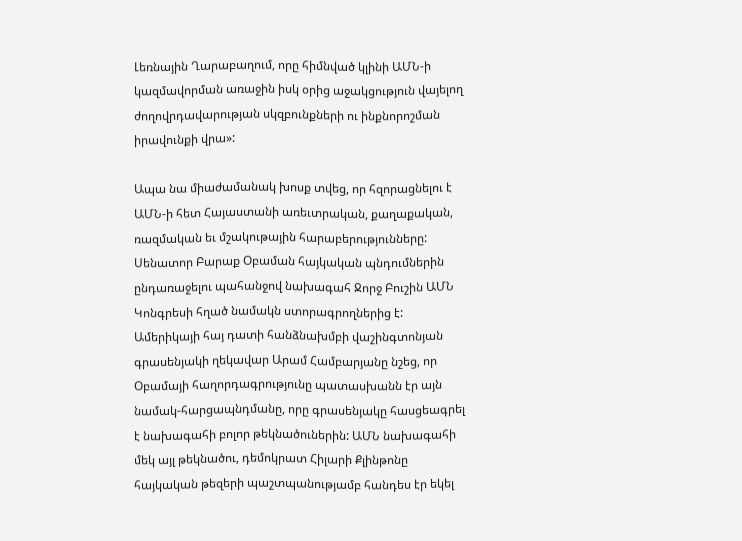Լեռնային Ղարաբաղում, որը հիմնված կլինի ԱՄՆ-ի կազմավորման առաջին իսկ օրից աջակցություն վայելող ժողովրդավարության սկզբունքների ու ինքնորոշման իրավունքի վրա»:

Ապա նա միաժամանակ խոսք տվեց, որ հզորացնելու է ԱՄՆ-ի հետ Հայաստանի առեւտրական, քաղաքական, ռազմական եւ մշակութային հարաբերությունները: Սենատոր Բարաք Օբաման հայկական պնդումներին ընդառաջելու պահանջով նախագահ Ջորջ Բուշին ԱՄՆ Կոնգրեսի հղած նամակն ստորագրողներից է: Ամերիկայի հայ դատի հանձնախմբի վաշինգտոնյան գրասենյակի ղեկավար Արամ Համբարյանը նշեց, որ Օբամայի հաղորդագրությունը պատասխանն էր այն նամակ-հարցապնդմանը, որը գրասենյակը հասցեագրել է նախագահի բոլոր թեկնածուներին: ԱՄՆ նախագահի մեկ այլ թեկնածու, դեմոկրատ Հիլարի Քլինթոնը հայկական թեզերի պաշտպանությամբ հանդես էր եկել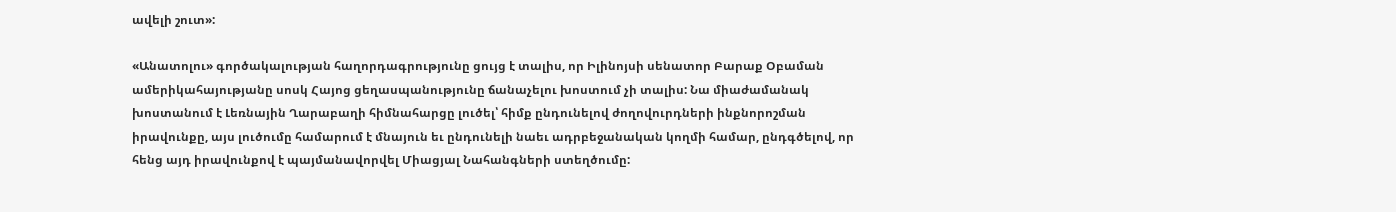ավելի շուտ»:

«Անատոլու» գործակալության հաղորդագրությունը ցույց է տալիս, որ Իլինոյսի սենատոր Բարաք Օբաման ամերիկահայությանը սոսկ Հայոց ցեղասպանությունը ճանաչելու խոստում չի տալիս: Նա միաժամանակ խոստանում է Լեռնային Ղարաբաղի հիմնահարցը լուծել՝ հիմք ընդունելով ժողովուրդների ինքնորոշման իրավունքը, այս լուծումը համարում է մնայուն եւ ընդունելի նաեւ ադրբեջանական կողմի համար, ընդգծելով, որ հենց այդ իրավունքով է պայմանավորվել Միացյալ Նահանգների ստեղծումը: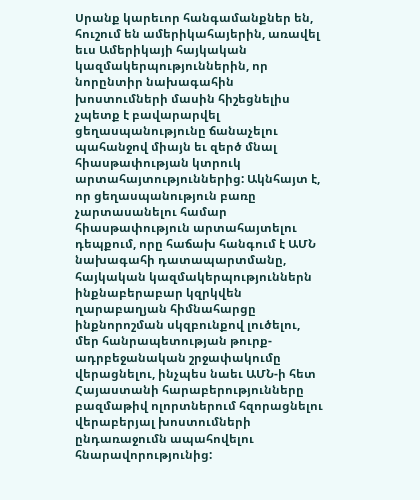Սրանք կարեւոր հանգամանքներ են, հուշում են ամերիկահայերին, առավել եւս Ամերիկայի հայկական կազմակերպություններին, որ նորընտիր նախագահին խոստումների մասին հիշեցնելիս չպետք է բավարարվել ցեղասպանությունը ճանաչելու պահանջով միայն եւ զերծ մնալ հիասթափության կտրուկ արտահայտություններից: Ակնհայտ է, որ ցեղասպանություն բառը չարտասանելու համար հիասթափություն արտահայտելու դեպքում, որը հաճախ հանգում է ԱՄՆ նախագահի դատապարտմանը, հայկական կազմակերպություններն ինքնաբերաբար կզրկվեն ղարաբաղյան հիմնահարցը ինքնորոշման սկզբունքով լուծելու, մեր հանրապետության թուրք-ադրբեջանական շրջափակումը վերացնելու, ինչպես նաեւ ԱՄՆ-ի հետ Հայաստանի հարաբերությունները բազմաթիվ ոլորտներում հզորացնելու վերաբերյալ խոստումների ընդառաջումն ապահովելու հնարավորությունից: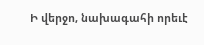Ի վերջո, նախագահի որեւէ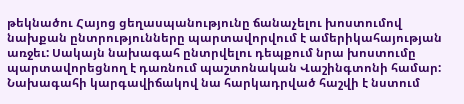թեկնածու Հայոց ցեղասպանությունը ճանաչելու խոստումով նախքան ընտրությունները պարտավորվում է ամերիկահայության առջեւ: Սակայն նախագահ ընտրվելու դեպքում նրա խոստումը պարտավորեցնող է դառնում պաշտոնական Վաշինգտոնի համար: Նախագահի կարգավիճակով նա հարկադրված հաշվի է նստում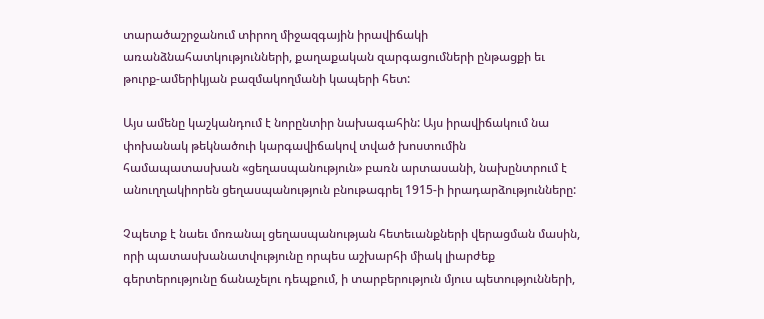տարածաշրջանում տիրող միջազգային իրավիճակի առանձնահատկությունների, քաղաքական զարգացումների ընթացքի եւ թուրք-ամերիկյան բազմակողմանի կապերի հետ:

Այս ամենը կաշկանդում է նորընտիր նախագահին: Այս իրավիճակում նա փոխանակ թեկնածուի կարգավիճակով տված խոստումին համապատասխան «ցեղասպանություն» բառն արտասանի, նախընտրում է անուղղակիորեն ցեղասպանություն բնութագրել 1915-ի իրադարձությունները:

Չպետք է նաեւ մոռանալ ցեղասպանության հետեւանքների վերացման մասին, որի պատասխանատվությունը որպես աշխարհի միակ լիարժեք գերտերությունը ճանաչելու դեպքում, ի տարբերություն մյուս պետությունների,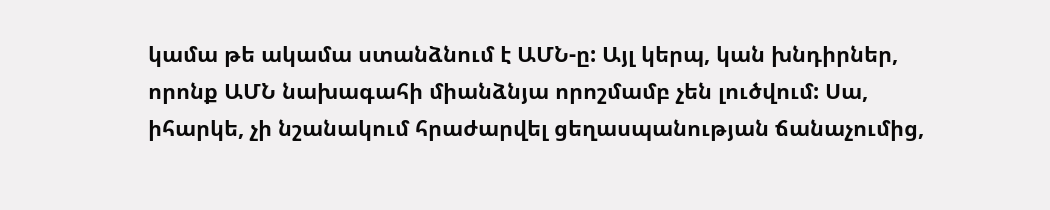կամա թե ակամա ստանձնում է ԱՄՆ-ը: Այլ կերպ, կան խնդիրներ, որոնք ԱՄՆ նախագահի միանձնյա որոշմամբ չեն լուծվում: Սա, իհարկե, չի նշանակում հրաժարվել ցեղասպանության ճանաչումից,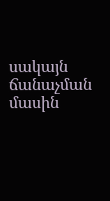սակայն ճանաչման մասին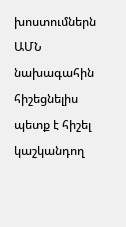խոստումներն ԱՄՆ նախագահին հիշեցնելիս պետք է հիշել կաշկանդող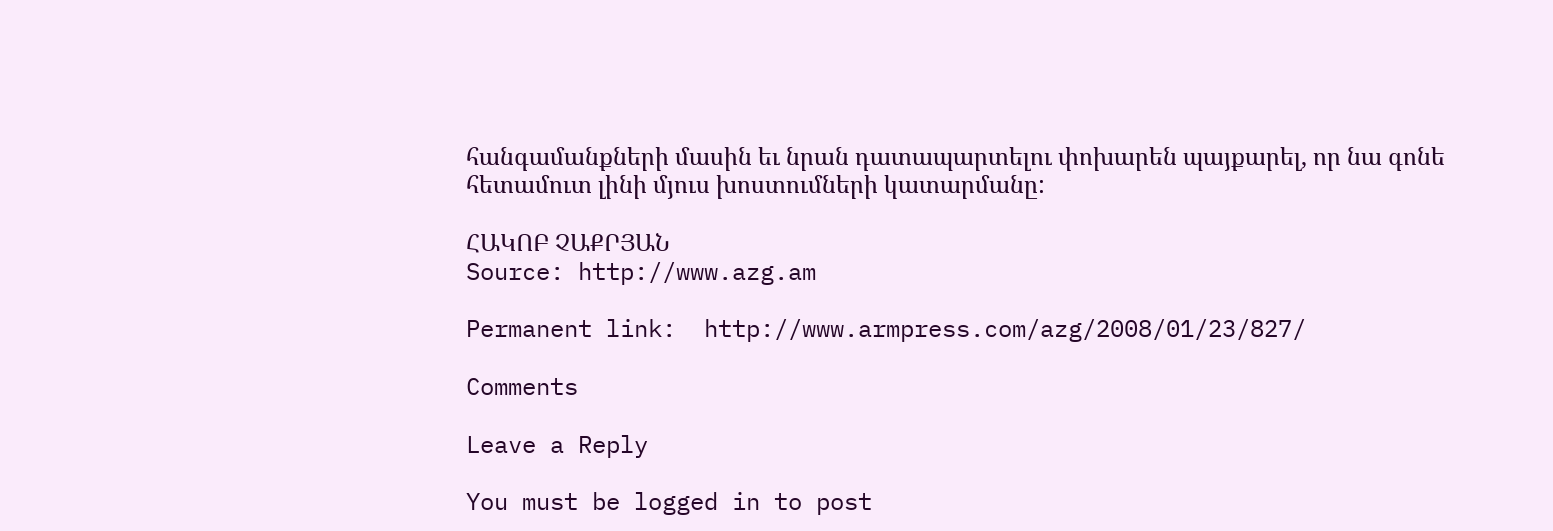հանգամանքների մասին եւ նրան դատապարտելու փոխարեն պայքարել, որ նա գոնե հետամուտ լինի մյուս խոստումների կատարմանը:

ՀԱԿՈԲ ՉԱՔՐՅԱՆ
Source: http://www.azg.am

Permanent link:  http://www.armpress.com/azg/2008/01/23/827/

Comments

Leave a Reply

You must be logged in to post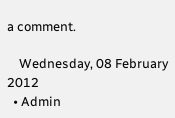a comment.

    Wednesday, 08 February 2012
  • Admin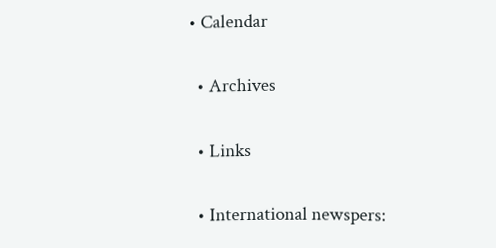• Calendar

  • Archives

  • Links

  • International newspers: